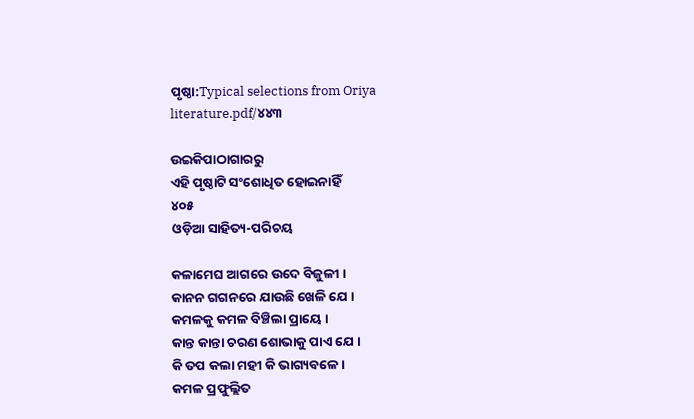ପୃଷ୍ଠା:Typical selections from Oriya literature.pdf/୪୪୩

ଉଇକିପାଠାଗାର‌ରୁ
ଏହି ପୃଷ୍ଠାଟି ସଂଶୋଧିତ ହୋଇନାହିଁ
୪୦୫
ଓଡ଼ିଆ ସାହିତ୍ୟ-ପରିଚୟ

କଳାମେଘ ଆଗରେ ଉଦେ ବିଜୁଳୀ ।
କାନନ ଗ‌ଗନରେ ଯାଉଛି ଖେଳି ଯେ ।
କମଳକୁ କମଳ ବିଞ୍ଚିଲା ପ୍ରାୟେ ।
କାନ୍ତ କାନ୍ତା ଚରଣ ଶୋଭାକୁ ପାଏ ଯେ ।
କି ତପ କଲା ମ‌ହୀ କି ଭାଗ୍ୟବଳେ ।
କମଳ ପ୍ରଫୁଲ୍ଲିତ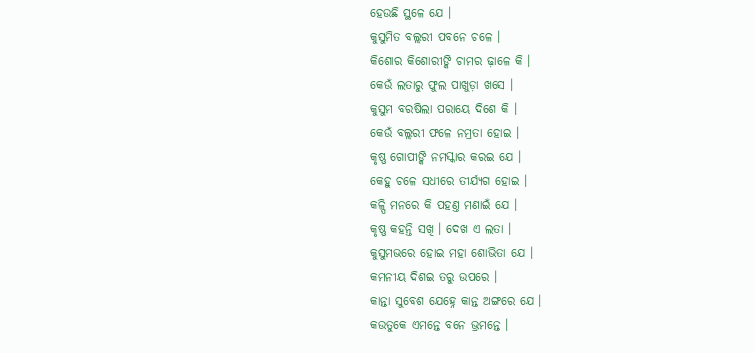ହେଉଛି ସ୍ଥଳେ ଯେ ।
କୁସୁମିତ ବଲ୍ଲରୀ ପବନେ ଚଳେ ।
କିଶୋର କିଶୋରୀଙ୍କି ଚାମର ଢ଼ାଳେ କି ।
କେଉଁ ଲତାରୁ ଫୁଲ ପାଖୁଡ଼ା ଖସେ ।
କୁସୁମ ବରଷିଲା ପରାୟେ ଦିଶେ କି ।
କେଉଁ ବଲ୍ଲରୀ ଫଳେ ନମ୍ରତା ହୋଇ ।
କୃଷ୍ଣ ଗୋପୀଙ୍କି ନମସ୍କାର କରଇ ଯେ ।
କେହୁ ଚଳେ ସଧୀରେ ତୀର୍ଯ୍ୟଗ ହୋଇ ।
କଳ୍ପି ମନରେ କି ପ‌ହଣ୍ତ ମଣାଇଁ ଯେ ।
କୃଷ୍ଣ କ‌ହ‌ନ୍ତି ସଖି । ଦେଖ ଏ ଲତା ।
କୁସୁମ‌ଭରେ ହୋଇ ମ‌ହା ଶୋଭିତା ଯେ ।
କମନୀୟ ଦିଶଇ ତରୁ ଉପରେ ।
କାନ୍ତା ସୁବେଶ ଯେହ୍ନେ କାନ୍ତ ଅଙ୍ଗରେ ଯେ ।
କଉତୁକେ ଏମନ୍ତେ ବନେ ଭ୍ରମ‌ନ୍ତେ ।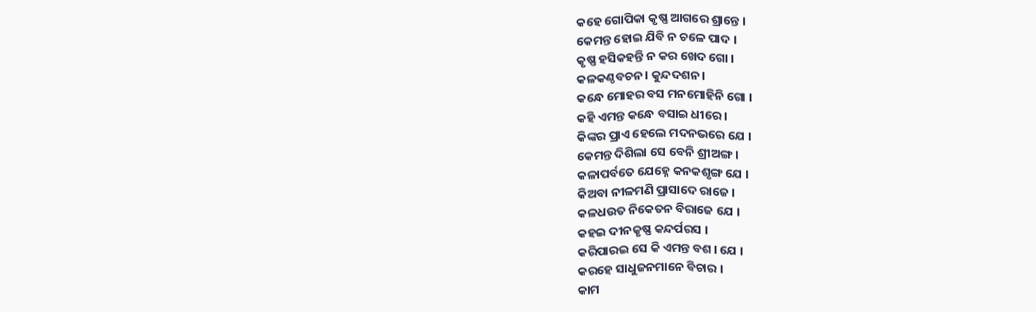କ‌ହେ ଗୋପିକା କୃଷ୍ଣ ଆଗରେ ଶ୍ରାନ୍ତେ ।
କେମ‌ନ୍ତ ହୋଇ ଯିବି ନ ଚଳେ ପାଦ ।
କୃଷ୍ଣ ହସିକ‌ହ‌ନ୍ତି ନ କର ଖେଦ ଗୋ ।
କଳକଣ୍ଠବଚନ । କୁନ୍ଦ‌ଦଶନ ।
କନ୍ଧେ ମୋହର ବସ ମନ‌ମୋହିନି ଗୋ ।
କ‌ହି ଏମନ୍ତ କନ୍ଧେ ବସାଇ ଧୀରେ ।
କିଙ୍କର ପ୍ରାଏ ହେଲେ ମଦନଭରେ ଯେ ।
କେମନ୍ତ ଦିଶିଲା ସେ ବେନି ଶ୍ରୀଅଙ୍ଗ ।
କଳାପର୍ବତେ ଯେହ୍ନେ କନ‌କଶୃଙ୍ଗ ଯେ ।
କିଅବା ନୀଳମଣି ପ୍ରାସାଦେ ରାଜେ ।
କଳଧଉତ ନିକେତନ ବିରାଜେ ଯେ ।
କ‌ହଇ ଦୀନ‌କୃଷ୍ଣ କନ୍ଦର୍ପରସ ।
କରିପାରଇ ସେ କି ଏମନ୍ତ ବଶ । ଯେ ।
କରହେ ସାଧୁଜନମାନେ ବିଚାର ।
କାମ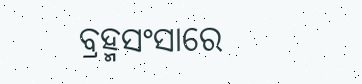ବ୍ରହ୍ମସଂସାରେ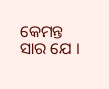କେମନ୍ତ ସାର ଯେ ।